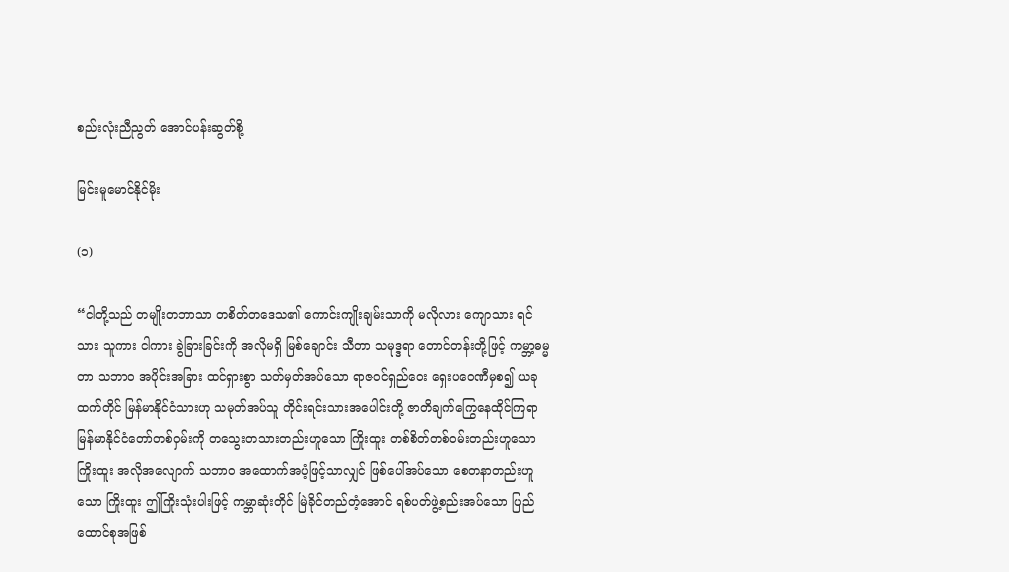စည်းလုံးညီညွတ် အောင်ပန်းဆွတ်စို့

မြင်းမူမောင်နိုင်မိုး

(၁)

“ငါတို့သည် တမျိုးတဘာသာ တစိတ်တဒေသ၏ ကောင်းကျိုးချမ်းသာကို မလိုလား ကျောသား ရင်သား သူကား ငါကား ခွဲခြားခြင်းကို အလိုမရှိ မြစ်ချောင်း သီတာ သမုဒ္ဒရာ တောင်တန်းတို့ဖြင့် ကမ္ဘာ့ဓမ္မတာ သဘာဝ အပိုင်းအခြား ထင်ရှားစွာ သတ်မှတ်အပ်သော ရာဇဝင်ရှည်ဝေး ရှေးပဝေဏီမှစ၍ ယခုထက်တိုင် မြန်မာနိုင်ငံသားဟု သမုတ်အပ်သူ တိုင်းရင်းသားအပေါင်းတို့ ဇာတိချက်ကြွေနေထိုင်ကြရာ မြန်မာနိုင်ငံတော်တစ်ဝှမ်းကို တသွေးတသားတည်းဟူသော ကြိုးထူး တစ်စိတ်တစ်ဝမ်းတည်းဟူသော ကြိုးထူး အလိုအလျောက် သဘာဝ အထောက်အပံ့ဖြင့်သာလျှင် ဖြစ်ပေါ်အပ်သော စေတနာတည်းဟူသော ကြိုးထူး ဤကြိုးသုံးပါးဖြင့် ကမ္ဘာဆုံးတိုင် မြဲခိုင်တည်တံ့အောင် ရစ်ပတ်ဖွဲ့စည်းအပ်သော ပြည်ထောင်စုအဖြစ်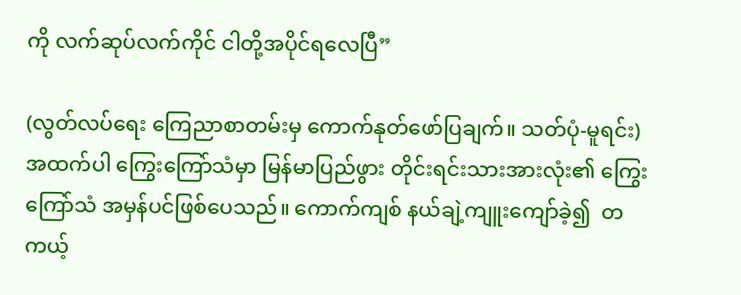ကို လက်ဆုပ်လက်ကိုင် ငါတို့အပိုင်ရလေပြီ”

(လွတ်လပ်ရေး ကြေညာစာတမ်းမှ ကောက်နုတ်ဖော်ပြချက်။ သတ်ပုံ-မူရင်း)
အထက်ပါ ကြွေးကြော်သံမှာ မြန်မာပြည်ဖွား တိုင်းရင်းသားအားလုံး၏ ကြွေးကြော်သံ အမှန်ပင်ဖြစ်ပေသည်။ ကောက်ကျစ် နယ်ချဲ့ကျူးကျော်ခဲ့၍  တကယ့်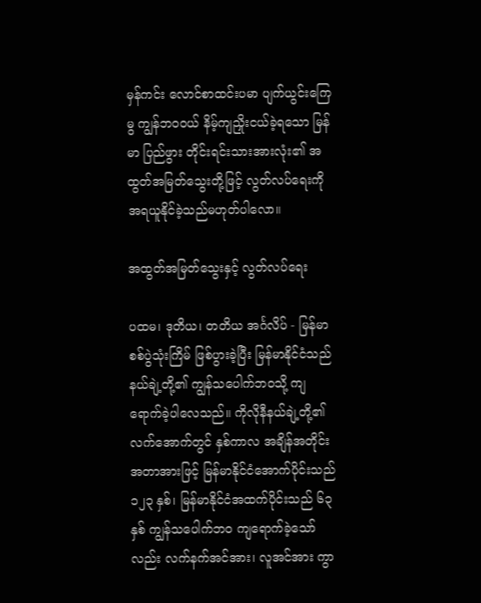မှန်ကင်း လောင်စာထင်းပမာ ပျက်ယွင်းကြေမွ ကျွန်ဘဝဝယ် နိမ့်ကျညှိုးငယ်ခဲ့ရသော မြန်မာ ပြည်ဖွား တိုင်းရင်းသားအားလုံး၏ အထွတ်အမြတ်သွေးတို့ဖြင့် လွတ်လပ်ရေးကို အရယူနိုင်ခဲ့သည်မဟုတ်ပါလော။

အထွတ်အမြတ်သွေးနှင့် လွတ်လပ်ရေး

ပထမ၊ ဒုတိယ၊ တတိယ အင်္ဂလိပ် - မြန်မာ စစ်ပွဲသုံးကြိမ် ဖြစ်ပွားခဲ့ပြီး မြန်မာနိုင်ငံသည် နယ်ချဲ့တို့၏ ကျွန်သပေါက်ဘဝသို့ ကျရောက်ခဲ့ပါလေသည်။ ကိုလိုနီနယ်ချဲ့တို့၏ လက်အောက်တွင် နှစ်ကာလ အချိန်အတိုင်းအတာအားဖြင့် မြန်မာနိုင်ငံအောက်ပိုင်းသည် ၁၂၃ နှစ်၊ မြန်မာနိုင်ငံအထက်ပိုင်းသည် ၆၃ နှစ် ကျွန်သပေါက်ဘဝ ကျရောက်ခဲ့သော်လည်း လက်နက်အင်အား၊ လူအင်အား ကွာ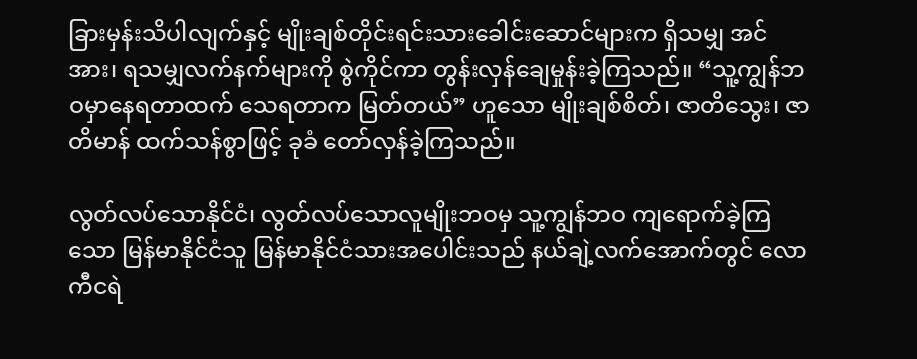ခြားမှန်းသိပါလျက်နှင့် မျိုးချစ်တိုင်းရင်းသားခေါင်းဆောင်များက ရှိသမျှ အင်အား၊ ရသမျှလက်နက်များကို စွဲကိုင်ကာ တွန်းလှန်ချေမှုန်းခဲ့ကြသည်။ “သူ့ကျွန်ဘဝမှာနေရတာထက် သေရတာက မြတ်တယ်” ဟူသော မျိုးချစ်စိတ်၊ ဇာတိသွေး၊ ဇာတိမာန် ထက်သန်စွာဖြင့် ခုခံ တော်လှန်ခဲ့ကြသည်။

လွတ်လပ်သောနိုင်ငံ၊ လွတ်လပ်သောလူမျိုးဘဝမှ သူ့ကျွန်ဘဝ ကျရောက်ခဲ့ကြသော မြန်မာနိုင်ငံသူ မြန်မာနိုင်ငံသားအပေါင်းသည် နယ်ချဲ့လက်အောက်တွင် လောကီငရဲ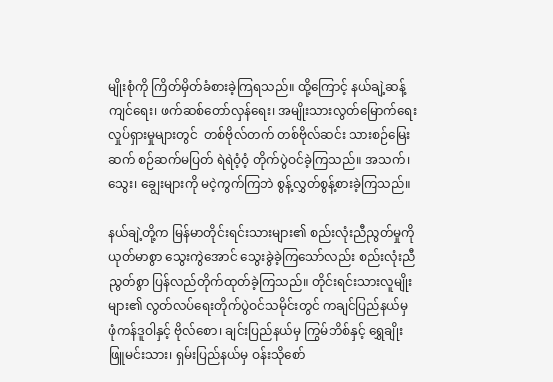မျိုးစုံကို ကြိတ်မှိတ်ခံစားခဲ့ကြရသည်။ ထို့ကြောင့် နယ်ချဲ့ဆန့်ကျင်ရေး၊ ဖက်ဆစ်တော်လှန်ရေး၊ အမျိုးသားလွတ်မြောက်ရေး လှုပ်ရှားမှုများတွင်  တစ်ဗိုလ်တက် တစ်ဗိုလ်ဆင်း သားစဉ်မြေးဆက် စဉ်ဆက်မပြတ် ရဲရဲဝံ့ဝံ့ တိုက်ပွဲဝင်ခဲ့ကြသည်။ အသက်၊ သွေး၊ ချွေးများကို မငဲ့ကွက်ကြဘဲ စွန့်လွှတ်စွန့်စားခဲ့ကြသည်။

နယ်ချဲ့တို့က မြန်မာတိုင်းရင်းသားများ၏ စည်းလုံးညီညွတ်မှုကို ယုတ်မာစွာ သွေးကွဲအောင် သွေးခွဲခဲ့ကြသော်လည်း စည်းလုံးညီညွတ်စွာ ပြန်လည်တိုက်ထုတ်ခဲ့ကြသည်။ တိုင်းရင်းသားလူမျိုးများ၏ လွတ်လပ်ရေးတိုက်ပွဲဝင်သမိုင်းတွင် ကချင်ပြည်နယ်မှ ဖုံကန်ဒူဝါနှင့် ဗိုလ်စော၊ ချင်းပြည်နယ်မှ ကြွမ်ဘိစ်နှင့် ရွှေချိုးဖြူမင်းသား၊ ရှမ်းပြည်နယ်မှ ဝန်းသိုစော်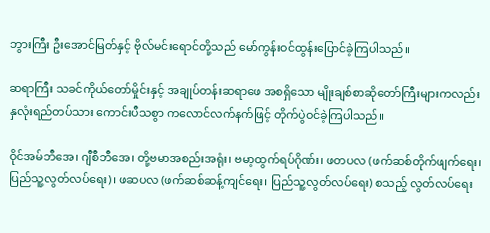ဘွားကြီး ဦးအောင်မြတ်နှင့် ဗိုလ်မင်းရောင်တို့သည် မော်ကွန်းဝင်ထွန်းပြောင်ခဲ့ကြပါသည်။

ဆရာကြီး သခင်ကိုယ်တော်မှိုင်းနှင့် အချုပ်တန်းဆရာဖေ အစရှိသော မျိုးချစ်စာဆိုတော်ကြီးများကလည်း နှလုံးရည်တပ်သား ကောင်းပီသစွာ ကလောင်လက်နက်ဖြင့် တိုက်ပွဲဝင်ခဲ့ကြပါသည်။

ဝိုင်အမ်ဘီအေ၊ ဂျီစီဘီအေ၊ တို့ဗမာအစည်းအရုံး၊ ဗမာ့ထွက်ရပ်ဂိုဏ်း၊ ဖတပလ (ဖက်ဆစ်တိုက်ဖျက်ရေး၊ ပြည်သူ့လွတ်လပ်ရေး)၊ ဖဆပလ (ဖက်ဆစ်ဆန့်ကျင်ရေး၊ ပြည်သူ့လွတ်လပ်ရေး) စသည့် လွတ်လပ်ရေး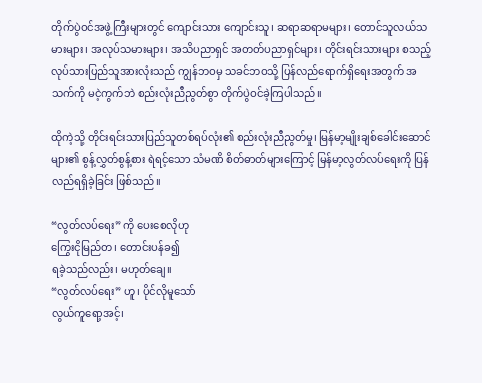တိုက်ပွဲဝင်အဖွဲ့ကြီးများတွင် ကျောင်းသား ကျောင်းသူ၊ ဆရာဆရာမများ၊ တောင်သူလယ်သမားများ၊ အလုပ်သမားများ၊ အသိပညာရှင် အတတ်ပညာရှင်များ၊ တိုင်းရင်းသားများ စသည့် လုပ်သားပြည်သူအားလုံးသည် ကျွန်ဘဝမှ သခင်ဘဝသို့ ပြန်လည်ရောက်ရှိရေးအတွက် အသက်ကို မငဲ့ကွက်ဘဲ စည်းလုံးညီညွတ်စွာ တိုက်ပွဲဝင်ခဲ့ကြပါသည်။

ထိုကဲ့သို့ တိုင်းရင်းသားပြည်သူတစ်ရပ်လုံး၏ စည်းလုံးညီညွတ်မှု၊ မြန်မာ့မျိုးချစ်ခေါင်းဆောင်များ၏ စွန့်လွှတ်စွန့်စား ရဲရင့်သော သံမဏိ စိတ်ဓာတ်များကြောင့် မြန်မာ့လွတ်လပ်ရေးကို ပြန်လည်ရရှိခဲ့ခြင်း ဖြစ်သည်။

“လွတ်လပ်ရေး” ကို ပေးစေလိုဟု
ကြွေးငိုမြည်တ၊ တောင်းပန်ခ၍
ရခဲ့သည်လည်း၊ မဟုတ်ချေ။
“လွတ်လပ်ရေး” ဟူ၊ ပိုင်လိုမူသော်
လွယ်ကူရော့အင့်၊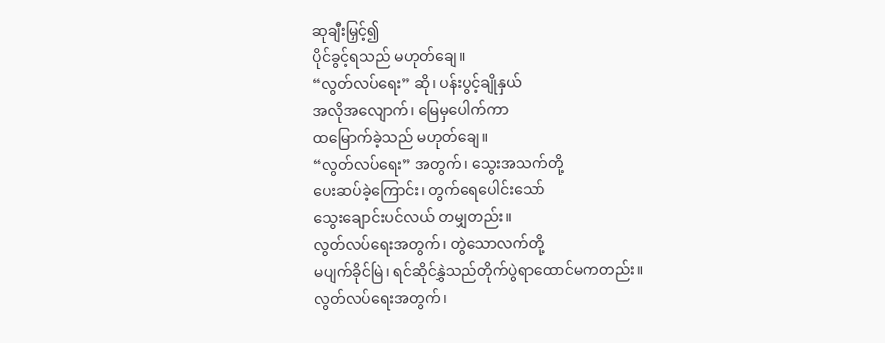ဆုချီးမြှင့်၍
ပိုင်ခွင့်ရသည် မဟုတ်ချေ။
“လွတ်လပ်ရေး” ဆို၊ ပန်းပွင့်ချိုနှယ်
အလိုအလျောက်၊ မြေမှပေါက်ကာ
ထမြောက်ခဲ့သည် မဟုတ်ချေ။
“လွတ်လပ်ရေး” အတွက်၊ သွေးအသက်တို့
ပေးဆပ်ခဲ့ကြောင်း၊ တွက်ရေပေါင်းသော်
သွေးချောင်းပင်လယ် တမျှတည်း။
လွတ်လပ်ရေးအတွက်၊ တွဲသောလက်တို့
မပျက်ခိုင်မြဲ၊ ရင်ဆိုင်နွှဲသည်တိုက်ပွဲရာထောင်မကတည်း။
လွတ်လပ်ရေးအတွက်၊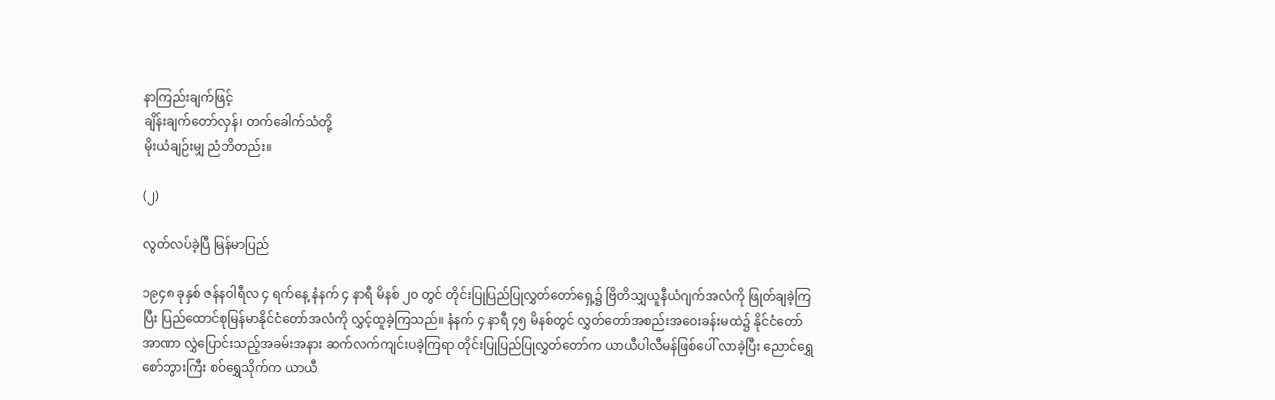နာကြည်းချက်ဖြင့်
ချိန်းချက်တော်လှန်၊ တက်ခေါက်သံတို့
မိုးယံချဉ်းမျှ ညံဘိတည်း။

(၂)

လွတ်လပ်ခဲ့ပြီ မြန်မာပြည်

၁၉၄၈ ခုနှစ် ဇန်နဝါရီလ ၄ ရက်နေ့ နံနက် ၄ နာရီ မိနစ် ၂၀ တွင် တိုင်းပြုပြည်ပြုလွှတ်တော်ရှေ့၌ ဗြိတိသျှယူနီယံဂျက်အလံကို ဖြုတ်ချခဲ့ကြပြီး ပြည်ထောင်စုမြန်မာနိုင်ငံတော်အလံကို လွှင့်ထူခဲ့ကြသည်။ နံနက် ၄ နာရီ ၄၅ မိနစ်တွင် လွှတ်တော်အစည်းအဝေးခန်းမထဲ၌ နိုင်ငံတော်အာဏာ လွှဲပြောင်းသည့်အခမ်းအနား ဆက်လက်ကျင်းပခဲ့ကြရာ တိုင်းပြုပြည်ပြုလွှတ်တော်က ယာယီပါလီမန်ဖြစ်ပေါ် လာခဲ့ပြီး ညောင်ရွှေစော်ဘွားကြီး စဝ်ရွှေသိုက်က ယာယီ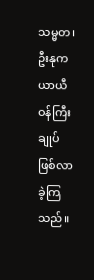သမ္မတ၊ ဦးနုက ယာယီဝန်ကြီးချုပ် ဖြစ်လာခဲ့ကြသည်။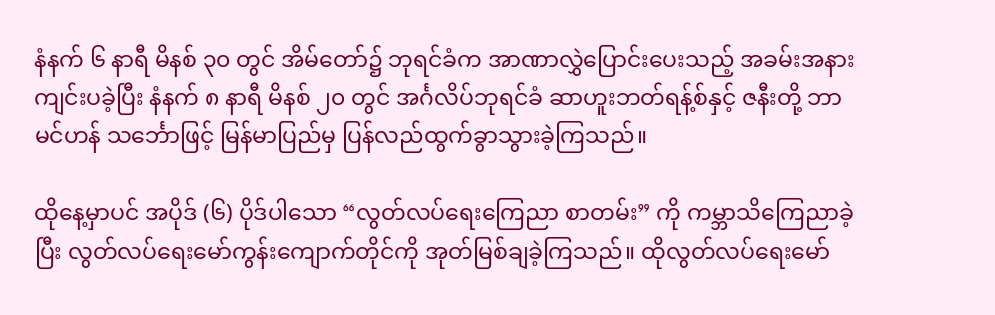နံနက် ၆ နာရီ မိနစ် ၃၀ တွင် အိမ်တော်၌ ဘုရင်ခံက အာဏာလွှဲပြောင်းပေးသည့် အခမ်းအနားကျင်းပခဲ့ပြီး နံနက် ၈ နာရီ မိနစ် ၂၀ တွင် အင်္ဂလိပ်ဘုရင်ခံ ဆာဟူးဘတ်ရန့်စ်နှင့် ဇနီးတို့ ဘာမင်ဟန် သင်္ဘောဖြင့် မြန်မာပြည်မှ ပြန်လည်ထွက်ခွာသွားခဲ့ကြသည်။

ထိုနေ့မှာပင် အပိုဒ် (၆) ပိုဒ်ပါသော “လွတ်လပ်ရေးကြေညာ စာတမ်း” ကို ကမ္ဘာသိကြေညာခဲ့ပြီး လွတ်လပ်ရေးမော်ကွန်းကျောက်တိုင်ကို အုတ်မြစ်ချခဲ့ကြသည်။ ထိုလွတ်လပ်ရေးမော်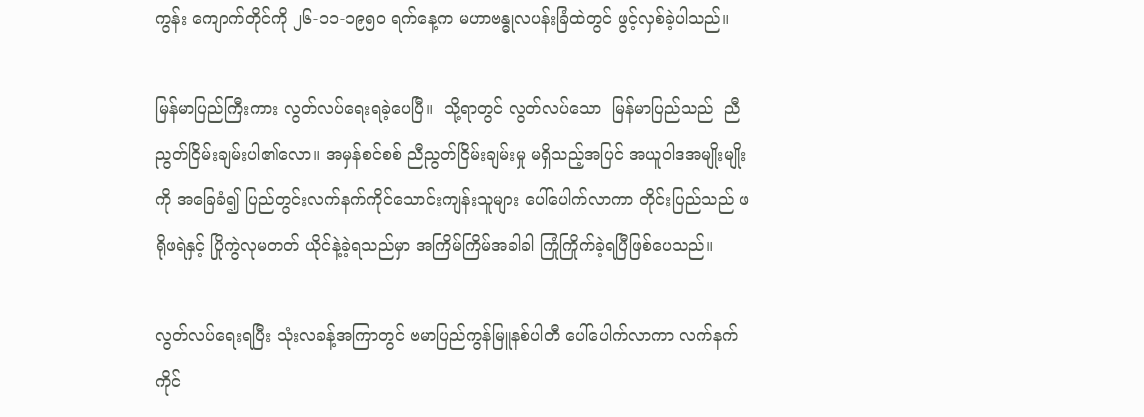ကွန်း ကျောက်တိုင်ကို ၂၆-၁၁-၁၉၅၀ ရက်နေ့က မဟာဗန္ဓုလပန်းခြံထဲတွင် ဖွင့်လှစ်ခဲ့ပါသည်။

မြန်မာပြည်ကြီးကား လွတ်လပ်ရေးရခဲ့ပေပြီ။  သို့ရာတွင် လွတ်လပ်သော  မြန်မာပြည်သည်  ညီညွတ်ငြိမ်းချမ်းပါ၏လော။ အမှန်စင်စစ် ညီညွတ်ငြိမ်းချမ်းမှု မရှိသည့်အပြင် အယူဝါဒအမျိုးမျိုးကို အခြေခံ၍ ပြည်တွင်းလက်နက်ကိုင်သောင်းကျန်းသူများ ပေါ်ပေါက်လာကာ တိုင်းပြည်သည် ဖရိုဖရဲနှင့် ပြိုကွဲလုမတတ် ယိုင်နဲ့ခဲ့ရသည်မှာ အကြိမ်ကြိမ်အခါခါ ကြုံကြိုက်ခဲ့ရပြီဖြစ်ပေသည်။

လွတ်လပ်ရေးရပြီး သုံးလခန့်အကြာတွင် ဗမာပြည်ကွန်မြူနစ်ပါတီ ပေါ်ပေါက်လာကာ လက်နက်ကိုင်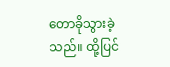တောခိုသွားခဲ့သည်။ ထို့ပြင်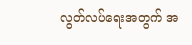လွတ်လပ်ရေးအတွက် အ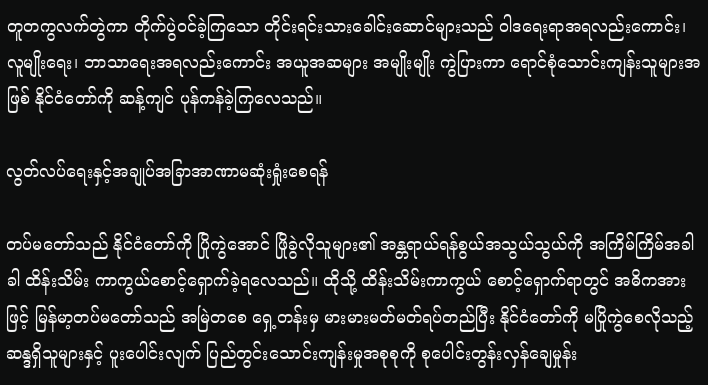တူတကွလက်တွဲကာ တိုက်ပွဲဝင်ခဲ့ကြသော တိုင်းရင်းသားခေါင်းဆောင်များသည် ဝါဒရေးရာအရလည်းကောင်း၊ လူမျိုးရေး၊ ဘာသာရေးအရလည်းကောင်း အယူအဆများ အမျိုးမျိုး ကွဲပြားကာ ရောင်စုံသောင်းကျန်းသူများအဖြစ် နိုင်ငံတော်ကို ဆန့်ကျင် ပုန်ကန်ခဲ့ကြလေသည်။

လွတ်လပ်ရေးနှင့်အချုပ်အခြာအာဏာမဆုံးရှုံးစေရန်

တပ်မတော်သည် နိုင်ငံတော်ကို ပြိုကွဲအောင် ဖြိုခွဲလိုသူများ၏ အန္တရာယ်ရန်စွယ်အသွယ်သွယ်ကို အကြိမ်ကြိမ်အခါခါ ထိန်းသိမ်း ကာကွယ်စောင့်ရှောက်ခဲ့ရလေသည်။ ထိုသို့ ထိန်းသိမ်းကာကွယ် စောင့်ရှောက်ရာတွင် အဓိကအားဖြင့် မြန်မာ့တပ်မတော်သည် အမြဲတစေ ရှေ့တန်းမှ မားမားမတ်မတ်ရပ်တည်ပြီး နိုင်ငံတော်ကို မပြိုကွဲစေလိုသည့် ဆန္ဒရှိသူများနှင့် ပူးပေါင်းလျက် ပြည်တွင်းသောင်းကျန်းမှုအစုစုကို စုပေါင်းတွန်းလှန်ချေမှုန်း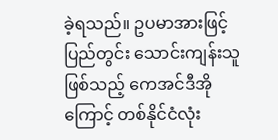ခဲ့ရသည်။ ဥပမာအားဖြင့် ပြည်တွင်း သောင်းကျန်းသူဖြစ်သည့် ကေအင်ဒီအိုကြောင့် တစ်နိုင်ငံလုံး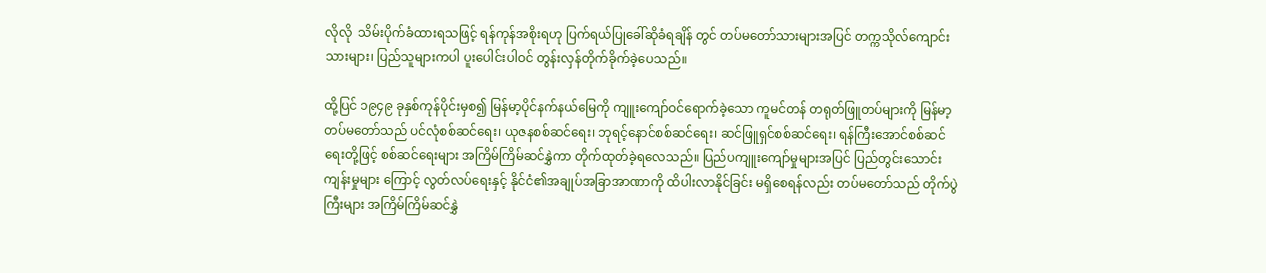လိုလို  သိမ်းပိုက်ခံထားရသဖြင့် ရန်ကုန်အစိုးရဟု ပြက်ရယ်ပြုခေါ်ဆိုခံရချိန် တွင် တပ်မတော်သားများအပြင် တက္ကသိုလ်ကျောင်းသားများ၊ ပြည်သူများကပါ ပူးပေါင်းပါဝင် တွန်းလှန်တိုက်ခိုက်ခဲ့ပေသည်။

ထို့ပြင် ၁၉၄၉ ခုနှစ်ကုန်ပိုင်းမှစ၍ မြန်မာ့ပိုင်နက်နယ်မြေကို ကျူးကျော်ဝင်ရောက်ခဲ့သော ကူမင်တန် တရုတ်ဖြူတပ်များကို မြန်မာ့တပ်မတော်သည် ပင်လုံစစ်ဆင်ရေး၊ ယုဇနစစ်ဆင်ရေး၊ ဘုရင့်နောင်စစ်ဆင်ရေး၊ ဆင်ဖြူရှင်စစ်ဆင်ရေး၊ ရန်ကြီးအောင်စစ်ဆင်ရေးတို့ဖြင့် စစ်ဆင်ရေးများ အကြိမ်ကြိမ်ဆင်နွှဲကာ တိုက်ထုတ်ခဲ့ရလေသည်။ ပြည်ပကျူးကျော်မှုများအပြင် ပြည်တွင်းသောင်းကျန်းမှုများ ကြောင့် လွတ်လပ်ရေးနှင့် နိုင်ငံ၏အချုပ်အခြာအာဏာကို ထိပါးလာနိုင်ခြင်း မရှိစေရန်လည်း တပ်မတော်သည် တိုက်ပွဲကြီးများ အကြိမ်ကြိမ်ဆင်နွှဲ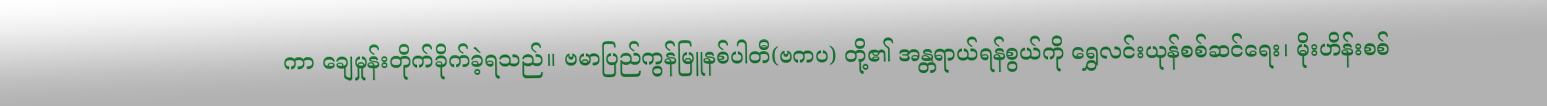ကာ ချေမှုန်းတိုက်ခိုက်ခဲ့ရသည်။ ဗမာပြည်ကွန်မြူနစ်ပါတီ(ဗကပ) တို့၏ အန္တရာယ်ရန်စွယ်ကို ရွှေလင်းယုန်စစ်ဆင်ရေး၊ မိုးဟိန်းစစ်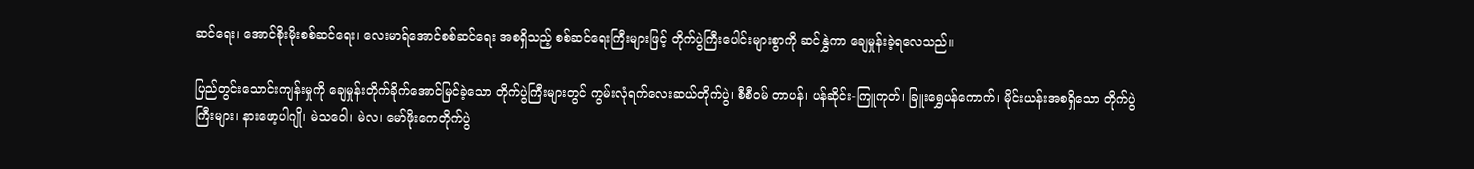ဆင်ရေး၊ အောင်စိုးမိုးစစ်ဆင်ရေး၊ လေးမာရ်အောင်စစ်ဆင်ရေး အစရှိသည့် စစ်ဆင်ရေးကြီးများဖြင့် တိုက်ပွဲကြီးပေါင်းများစွာကို ဆင်နွှဲကာ ချေမှုန်းခဲ့ရလေသည်။

ပြည်တွင်းသောင်းကျန်းမှုကို ချေမှုန်းတိုက်ခိုက်အောင်မြင်ခဲ့သော တိုက်ပွဲကြီးများတွင် ကွမ်းလုံရက်လေးဆယ်တိုက်ပွဲ၊ စီစီဝမ် တာပန်၊ ပန်ဆိုင်း-ကြူကုတ်၊ ခြူးရွှေပန်ကောက်၊ မိုင်းယန်းအစရှိသော တိုက်ပွဲကြီးများ၊ နားဖော့ပါဂျို၊ မဲသဝေါ၊ မဲလ၊ မော်ဖိုးကေတိုက်ပွဲ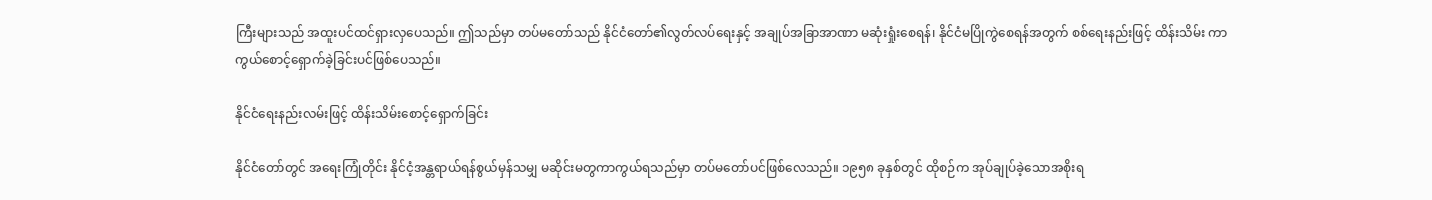ကြီးများသည် အထူးပင်ထင်ရှားလှပေသည်။ ဤသည်မှာ တပ်မတော်သည် နိုင်ငံတော်၏လွတ်လပ်ရေးနှင့် အချုပ်အခြာအာဏာ မဆုံးရှုံးစေရန်၊ နိုင်ငံမပြိုကွဲစေရန်အတွက် စစ်ရေးနည်းဖြင့် ထိန်းသိမ်း ကာကွယ်စောင့်ရှောက်ခဲ့ခြင်းပင်ဖြစ်ပေသည်။

နိုင်ငံရေးနည်းလမ်းဖြင့် ထိန်းသိမ်းစောင့်ရှောက်ခြင်း

နိုင်ငံတော်တွင် အရေးကြုံတိုင်း နိုင်ငံ့အန္တရာယ်ရန်စွယ်မှန်သမျှ မဆိုင်းမတွကာကွယ်ရသည်မှာ တပ်မတော်ပင်ဖြစ်လေသည်။ ၁၉၅၈ ခုနှစ်တွင် ထိုစဉ်က အုပ်ချုပ်ခဲ့သောအစိုးရ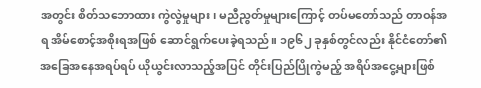အတွင်း စိတ်သဘောထား ကွဲလွဲမှုများ၊ မညီညွတ်မှုများကြောင့် တပ်မတော်သည် တာဝန်အရ အိမ်စောင့်အစိုးရအဖြစ် ဆောင်ရွက်ပေးခဲ့ရသည်။ ၁၉၆၂ ခုနှစ်တွင်လည်း နိုင်ငံတော်၏ အခြေအနေအရပ်ရပ် ယိုယွင်းလာသည့်အပြင် တိုင်းပြည်ပြိုကွဲမည့် အရိပ်အငွေ့များဖြစ်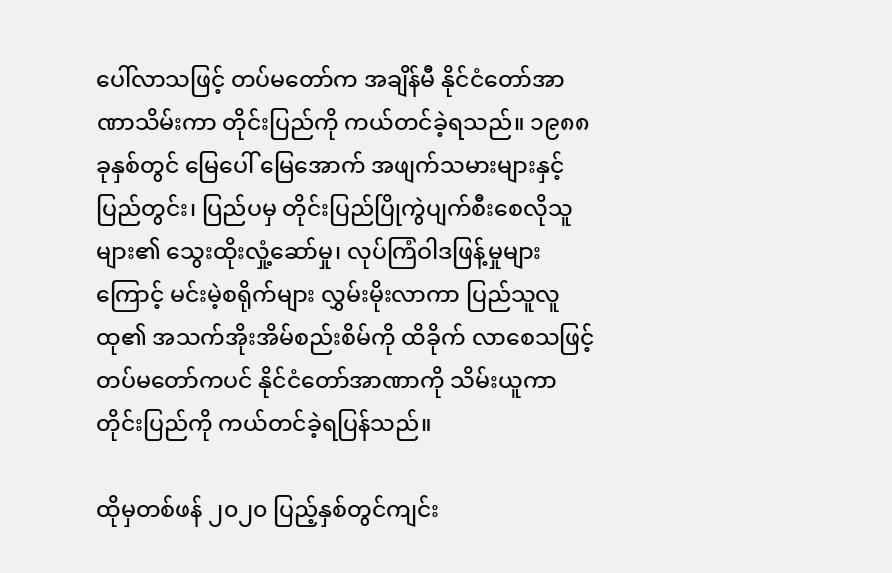ပေါ်လာသဖြင့် တပ်မတော်က အချိန်မီ နိုင်ငံတော်အာဏာသိမ်းကာ တိုင်းပြည်ကို ကယ်တင်ခဲ့ရသည်။ ၁၉၈၈ ခုနှစ်တွင် မြေပေါ် မြေအောက် အဖျက်သမားများနှင့် ပြည်တွင်း၊ ပြည်ပမှ တိုင်းပြည်ပြိုကွဲပျက်စီးစေလိုသူများ၏ သွေးထိုးလှုံ့ဆော်မှု၊ လုပ်ကြံဝါဒဖြန့်မှုများကြောင့် မင်းမဲ့စရိုက်များ လွှမ်းမိုးလာကာ ပြည်သူလူထု၏ အသက်အိုးအိမ်စည်းစိမ်ကို ထိခိုက် လာစေသဖြင့် တပ်မတော်ကပင် နိုင်ငံတော်အာဏာကို သိမ်းယူကာ တိုင်းပြည်ကို ကယ်တင်ခဲ့ရပြန်သည်။

ထိုမှတစ်ဖန် ၂၀၂၀ ပြည့်နှစ်တွင်ကျင်း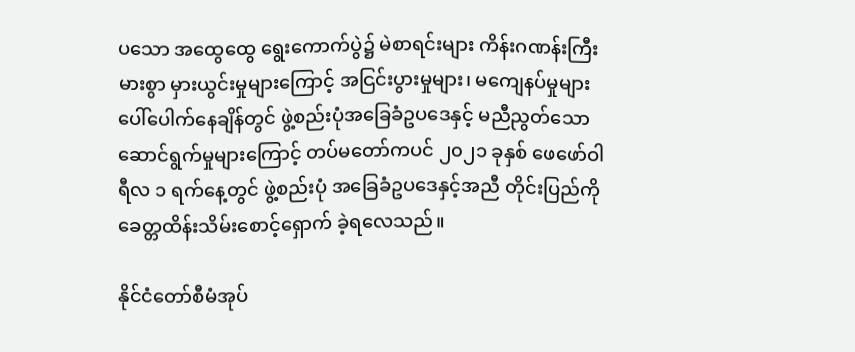ပသော အထွေထွေ ရွေးကောက်ပွဲ၌ မဲစာရင်းများ ကိန်းဂဏန်းကြီးမားစွာ မှားယွင်းမှုများကြောင့် အငြင်းပွားမှုများ၊ မကျေနပ်မှုများ ပေါ်ပေါက်နေချိန်တွင် ဖွဲ့စည်းပုံအခြေခံဥပဒေနှင့် မညီညွတ်သော ဆောင်ရွက်မှုများကြောင့် တပ်မတော်ကပင် ၂၀၂၁ ခုနှစ် ဖေဖော်ဝါရီလ ၁ ရက်နေ့တွင် ဖွဲ့စည်းပုံ အခြေခံဥပဒေနှင့်အညီ တိုင်းပြည်ကို ခေတ္တထိန်းသိမ်းစောင့်ရှောက် ခဲ့ရလေသည်။

နိုင်ငံတော်စီမံအုပ်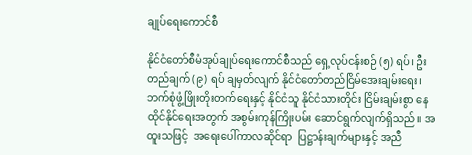ချုပ်ရေးကောင်စီ

နိုင်ငံတော်စီမံအုပ်ချုပ်ရေးကောင်စီသည် ရှေ့လုပ်ငန်းစဉ် (၅) ရပ်၊ ဦးတည်ချက် (၉) ရပ် ချမှတ်လျက် နိုင်ငံတော်တည်ငြိမ်အေးချမ်းရေး၊ ဘက်စုံဖွံ့ဖြိုးတိုးတက်ရေးနှင့် နိုင်ငံသူ နိုင်ငံသားတိုင်း ငြိမ်းချမ်းစွာ နေထိုင်နိုင်ရေးအတွက် အစွမ်းကုန်ကြိုးပမ်း ဆောင်ရွက်လျက်ရှိသည်။ အထူးသဖြင့်  အရေးပေါ်ကာလဆိုင်ရာ  ပြဋ္ဌာန်းချက်များနှင့် အညီ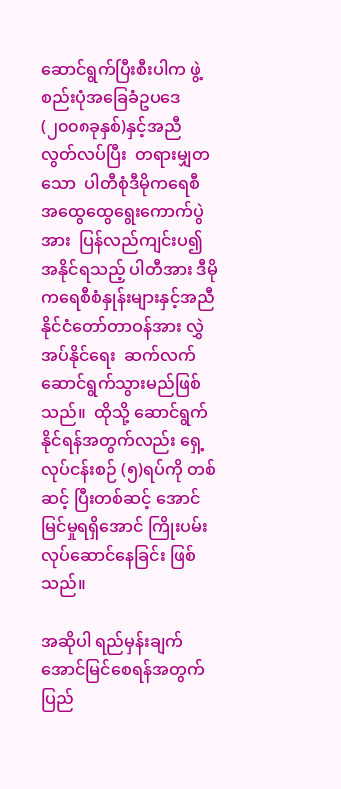ဆောင်ရွက်ပြီးစီးပါက ဖွဲ့စည်းပုံအခြေခံဥပဒေ (၂၀၀၈ခုနှစ်)နှင့်အညီ  လွတ်လပ်ပြီး  တရားမျှတသော  ပါတီစုံဒီမိုကရေစီ  အထွေထွေရွေးကောက်ပွဲအား  ပြန်လည်ကျင်းပ၍  အနိုင်ရသည့် ပါတီအား ဒီမိုကရေစီစံနှုန်းများနှင့်အညီ နိုင်ငံတော်တာဝန်အား လွှဲအပ်နိုင်ရေး  ဆက်လက်ဆောင်ရွက်သွားမည်ဖြစ်သည်။  ထိုသို့ ဆောင်ရွက်နိုင်ရန်အတွက်လည်း ရှေ့လုပ်ငန်းစဉ် (၅)ရပ်ကို တစ်ဆင့် ပြီးတစ်ဆင့် အောင်မြင်မှုရရှိအောင် ကြိုးပမ်းလုပ်ဆောင်နေခြင်း ဖြစ်သည်။

အဆိုပါ ရည်မှန်းချက်အောင်မြင်စေရန်အတွက် ပြည်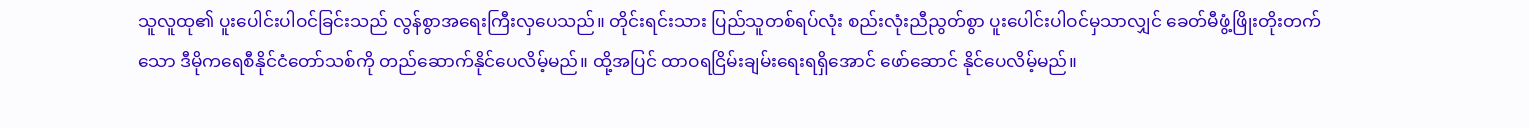သူလူထု၏ ပူးပေါင်းပါဝင်ခြင်းသည် လွန်စွာအရေးကြီးလှပေသည်။ တိုင်းရင်းသား ပြည်သူတစ်ရပ်လုံး စည်းလုံးညီညွတ်စွာ ပူးပေါင်းပါဝင်မှသာလျှင် ခေတ်မီဖွံ့ဖြိုးတိုးတက်သော ဒီမိုကရေစီနိုင်ငံတော်သစ်ကို တည်ဆောက်နိုင်ပေလိမ့်မည်။ ထို့အပြင် ထာဝရငြိမ်းချမ်းရေးရရှိအောင် ဖော်ဆောင် နိုင်ပေလိမ့်မည်။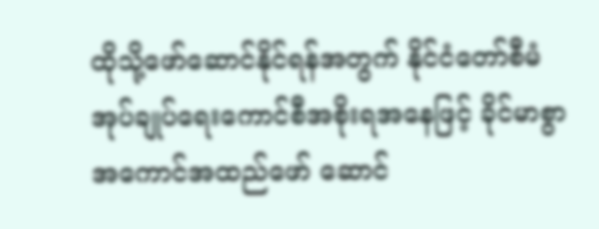ထိုသို့ဖော်ဆောင်နိုင်ရန်အတွက် နိုင်ငံတော်စီမံအုပ်ချုပ်ရေးကောင်စီအစိုးရအနေဖြင့် ခိုင်မာစွာ အကောင်အထည်ဖော် ဆောင်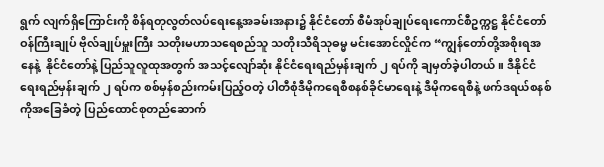ရွက် လျက်ရှိကြောင်းကို စိန်ရတုလွတ်လပ်ရေးနေ့အခမ်းအနား၌ နိုင်ငံတော် စီမံအုပ်ချုပ်ရေးကောင်စီဥက္ကဋ္ဌ နိုင်ငံတော်ဝန်ကြီးချုပ် ဗိုလ်ချုပ်မှူးကြီး သတိုးမဟာသရေစည်သူ သတိုးသီရိသုဓမ္မ မင်းအောင်လှိုင်က “ကျွန်တော်တို့အစိုးရအနေနဲ့  နိုင်ငံတော်နဲ့ ပြည်သူလူထုအတွက် အသင့်လျော်ဆုံး နိုင်ငံရေးရည်မှန်းချက် ၂ ရပ်ကို ချမှတ်ခဲ့ပါတယ်။ ဒီနိုင်ငံရေးရည်မှန်းချက် ၂ ရပ်က စစ်မှန်စည်းကမ်းပြည့်ဝတဲ့ ပါတီစုံဒီမိုကရေစီစနစ်ခိုင်မာရေးနဲ့ ဒီမိုကရေစီနဲ့ ဖက်ဒရယ်စနစ်ကိုအခြေခံတဲ့ ပြည်ထောင်စုတည်ဆောက်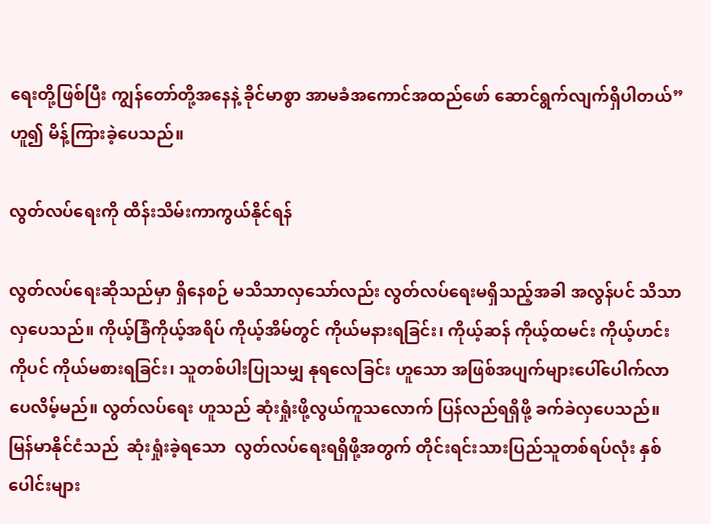ရေးတို့ဖြစ်ပြီး ကျွန်တော်တို့အနေနဲ့ ခိုင်မာစွာ အာမခံအကောင်အထည်ဖော် ဆောင်ရွက်လျက်ရှိပါတယ်” ဟူ၍ မိန့်ကြားခဲ့ပေသည်။

လွတ်လပ်ရေးကို ထိန်းသိမ်းကာကွယ်နိုင်ရန်

လွတ်လပ်ရေးဆိုသည်မှာ ရှိနေစဉ် မသိသာလှသော်လည်း လွတ်လပ်ရေးမရှိသည့်အခါ အလွန်ပင် သိသာလှပေသည်။ ကိုယ့်ခြံကိုယ့်အရိပ် ကိုယ့်အိမ်တွင် ကိုယ်မနားရခြင်း၊ ကိုယ့်ဆန် ကိုယ့်ထမင်း ကိုယ့်ဟင်းကိုပင် ကိုယ်မစားရခြင်း၊ သူတစ်ပါးပြုသမျှ နုရလေခြင်း ဟူသော အဖြစ်အပျက်များပေါ်ပေါက်လာပေလိမ့်မည်။ လွတ်လပ်ရေး ဟူသည် ဆုံးရှုံးဖို့လွယ်ကူသလောက် ပြန်လည်ရရှိဖို့ ခက်ခဲလှပေသည်။ မြန်မာနိုင်ငံသည်  ဆုံးရှုံးခဲ့ရသော  လွတ်လပ်ရေးရရှိဖို့အတွက် တိုင်းရင်းသားပြည်သူတစ်ရပ်လုံး နှစ်ပေါင်းများ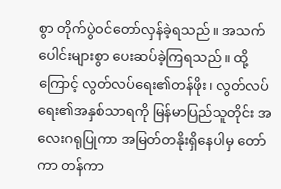စွာ တိုက်ပွဲဝင်တော်လှန်ခဲ့ရသည်။ အသက်ပေါင်းများစွာ ပေးဆပ်ခဲ့ကြရသည်။ ထို့ကြောင့် လွတ်လပ်ရေး၏တန်ဖိုး၊ လွတ်လပ်ရေး၏အနှစ်သာရကို မြန်မာပြည်သူတိုင်း အလေးဂရုပြုကာ အမြတ်တနိုးရှိနေပါမှ တော်ကာ တန်ကာ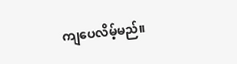ကျပေလိမ့်မည်။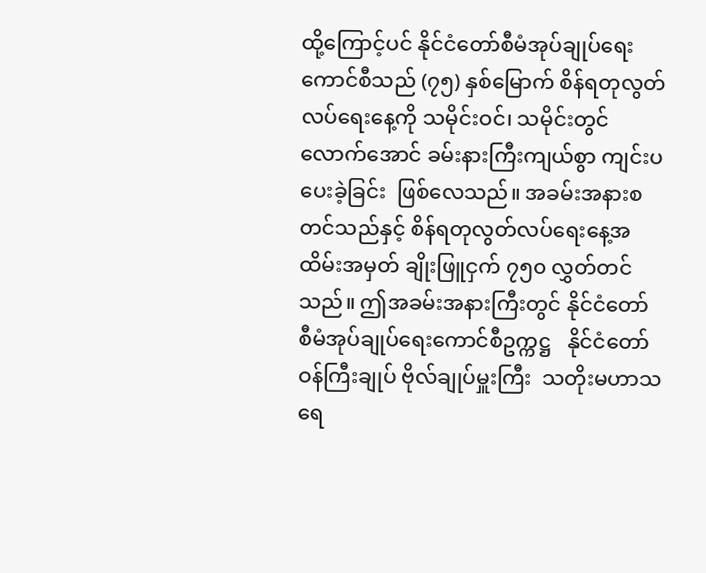ထို့ကြောင့်ပင် နိုင်ငံတော်စီမံအုပ်ချုပ်ရေးကောင်စီသည် (၇၅) နှစ်မြောက် စိန်ရတုလွတ်လပ်ရေး‌နေ့ကို သမိုင်းဝင်၊ သမိုင်းတွင်လောက်အောင် ခမ်းနားကြီးကျယ်စွာ ကျင်းပပေးခဲ့ခြင်း  ဖြစ်လေသည်။ အခမ်းအနားစတင်သည်နှင့် စိန်ရတုလွတ်လပ်ရေးနေ့အထိမ်းအမှတ် ချိုးဖြူငှက် ၇၅၀ လွှတ်တင်သည်။ ဤအခမ်းအနားကြီးတွင် နိုင်ငံတော် စီမံအုပ်ချုပ်ရေးကောင်စီဥက္ကဋ္ဌ   နိုင်ငံတော်ဝန်ကြီးချုပ် ဗိုလ်ချုပ်မှူးကြီး  သတိုးမဟာသရေ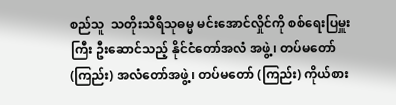စည်သူ  သတိုးသီရိသုဓမ္မ မင်းအောင်လှိုင်ကို စစ်ရေးပြမှူးကြီး ဦးဆောင်သည့် နိုင်ငံတော်အလံ အဖွဲ့၊ တပ်မတော် (ကြည်း) အလံတော်အဖွဲ့၊ တပ်မတော် (ကြည်း) ကိုယ်စား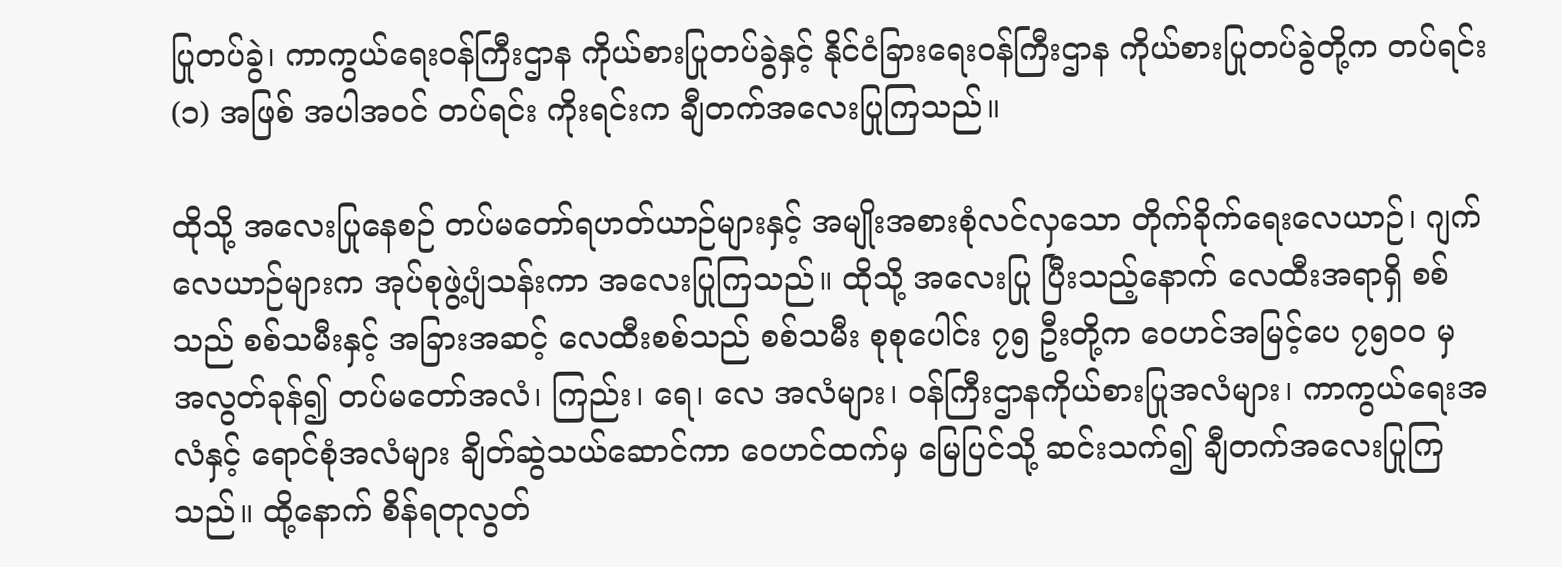ပြုတပ်ခွဲ၊ ကာကွယ်ရေးဝန်ကြီးဌာန ကိုယ်စားပြုတပ်ခွဲနှင့် နိုင်ငံခြားရေးဝန်ကြီးဌာန ကိုယ်စားပြုတပ်ခွဲတို့က တပ်ရင်း (၁) အဖြစ် အပါအဝင် တပ်ရင်း ကိုးရင်းက ချီတက်အလေးပြုကြသည်။

ထိုသို့ အလေးပြုနေစဉ် တပ်မတော်ရဟတ်ယာဉ်များနှင့် အမျိုးအစားစုံလင်လှသော တိုက်ခိုက်ရေးလေယာဉ်၊ ဂျက်လေယာဉ်များက အုပ်စုဖွဲ့ပျံသန်းကာ အလေးပြုကြသည်။ ထိုသို့ အလေးပြု ပြီးသည့်နောက် လေထီးအရာရှိ စစ်သည် စစ်သမီးနှင့် အခြားအဆင့် လေထီးစစ်သည် စစ်သမီး စုစုပေါင်း ၇၅ ဦးတို့က ဝေဟင်အမြင့်ပေ ၇၅၀၀ မှ အလွတ်ခုန်၍ တပ်မတော်အလံ၊ ကြည်း၊ ရေ၊ လေ အလံများ၊ ဝန်ကြီးဌာနကိုယ်စားပြုအလံများ၊ ကာကွယ်ရေးအလံနှင့် ရောင်စုံအလံများ ချိတ်ဆွဲသယ်ဆောင်ကာ ဝေဟင်ထက်မှ မြေပြင်သို့ ဆင်းသက်၍ ချီတက်အလေးပြုကြသည်။ ထို့နောက် စိန်ရတုလွတ်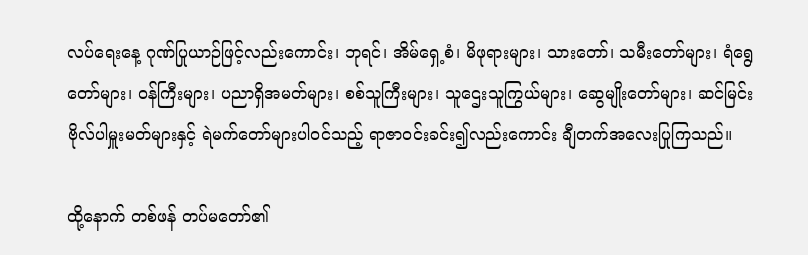လပ်ရေးနေ့ ဂုဏ်ပြုယာဉ်ဖြင့်လည်းကောင်း၊ ဘုရင်၊ အိမ်ရှေ့စံ၊ မိဖုရားများ၊ သားတော်၊ သမီးတော်များ၊ ရံရွေတော်များ၊ ဝန်ကြီးများ၊ ပညာရှိအမတ်များ၊ စစ်သူကြီးများ၊ သူဌေးသူကြွယ်များ၊ ဆွေမျိုးတော်များ၊ ဆင်မြင်းဗိုလ်ပါမှူးမတ်များနှင့် ရဲမက်တော်များပါဝင်သည့် ရာဇာဝင်းခင်း၍လည်းကောင်း ချီတက်အလေးပြုကြသည်။

ထို့နောက် တစ်ဖန် တပ်မတော်၏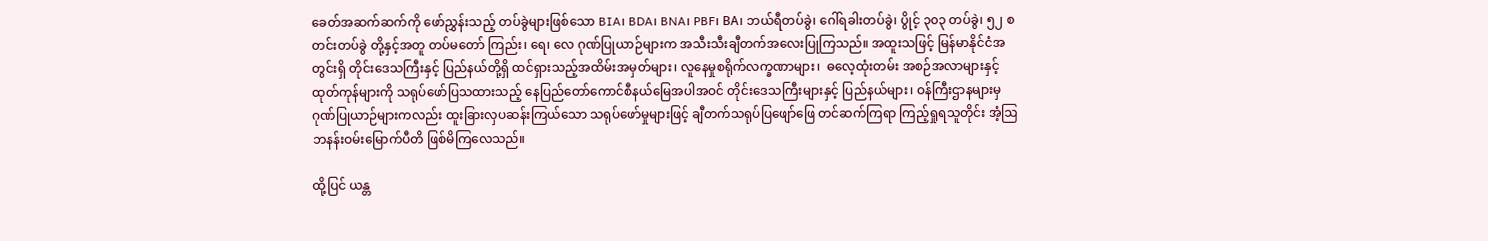ခေတ်အဆက်ဆက်ကို ဖော်ညွှန်းသည့် တပ်ခွဲများဖြစ်သော BIA၊ BDA၊ BNA၊ PBF၊ BA၊ ဘယ်ရီတပ်ခွဲ၊ ဂေါ်ရခါးတပ်ခွဲ၊ ပွိုင့် ၃၀၃ တပ်ခွဲ၊ ၅၂ စတင်းတပ်ခွဲ တို့နှင့်အတူ တပ်မတော် ကြည်း၊ ရေ၊ လေ ဂုဏ်ပြုယာဉ်များက အသီးသီးချီတက်အလေးပြုကြသည်။ အထူးသဖြင့် မြန်မာနိုင်ငံအတွင်းရှိ တိုင်းဒေသကြီးနှင့် ပြည်နယ်တို့ရှိ ထင်ရှားသည့်အထိမ်းအမှတ်များ၊ လူနေမှုစရိုက်လက္ခဏာများ၊  ဓလေ့ထုံးတမ်း အစဉ်အလာများနှင့် ထုတ်ကုန်များကို သရုပ်ဖော်ပြသထားသည့် နေပြည်တော်ကောင်စီနယ်မြေအပါအဝင် တိုင်းဒေသကြီးများနှင့် ပြည်နယ်များ၊ ဝန်ကြီးဌာနများမှ ဂုဏ်ပြုယာဉ်များကလည်း ထူးခြားလှပဆန်းကြယ်သော သရုပ်ဖော်မှုများဖြင့် ချီတက်သရုပ်ပြဖျော်ဖြေ တင်ဆက်ကြရာ ကြည့်ရှုရသူတိုင်း အံ့ဩဘနန်းဝမ်းမြောက်ပီတိ ဖြစ်မိကြလေသည်။

ထို့ပြင် ယန္တ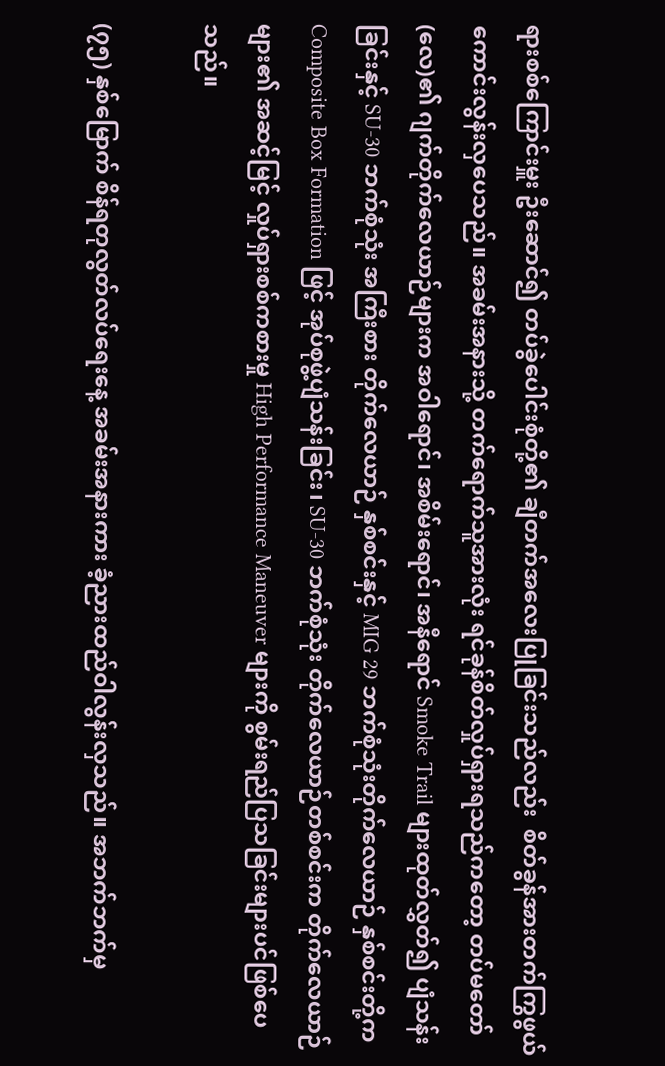ရားစစ်ကြောင်းမှူး ဦးဆောင်၍ တပ်ခွဲပေါင်းစုံတို့၏ ချီတက်အလေးပြုခြင်းသည်လည်း  စိတ်ခွန်အားတက်ကြွဖွယ် ကောင်းလွန်းလှပေသည်။ အခမ်းအနားသို့ တက်ရောက်သူအားလုံး ရင်ခုန်စိတ်လှုပ်ရှားရသည်ကတော့ တပ်မတော်(လေ)၏ ဂျက်တိုက်လေယာဉ်များက အဝါရောင်၊ အစိမ်းရောင်၊ အနီရောင် Smoke Trail များထုတ်လွှတ်၍ ပျံသန်းခြင်းနှင့် SU-30 ဘက်စုံသုံး အကြီးစား တိုက်လေယာဉ် နှစ်စင်းနှင့် MIG 29 ဘက်စုံသုံးတိုက်လေယာဉ် နှစ်စင်းတို့က Composite Box Formation ဖြင့် အုပ်စုဖွဲ့ပျံသန်းခြင်း၊ SU-30 ဘက်စုံသုံး တိုက်လေယာဉ်တစ်စင်းက တိုက်လေယာဉ်များ၏ အဆင့်မြင့် လှုပ်ရှားစစ်ကစားမှု High Performance Maneuver များကို စွမ်းရည်ပြသခြင်းများပင်ဖြစ်ပေသည်။

(၇၅) နှစ်မြောက် စိန်ရတုလွတ်လပ်ရေးနေ့ အခမ်းအနားကား ခံ့ညားထည်ဝါလွန်းလှသည်။ အဘက်ဘက်မှ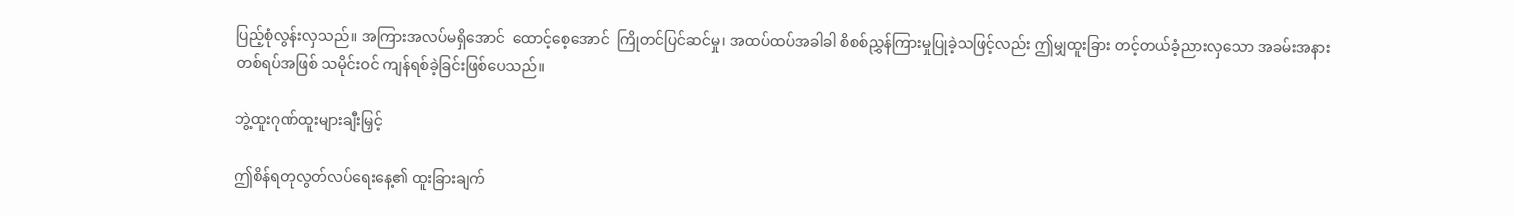ပြည့်စုံလွန်းလှသည်။ အကြားအလပ်မရှိအောင်  ထောင့်စေ့အောင်  ကြိုတင်ပြင်ဆင်မှု၊ အထပ်ထပ်အခါခါ စိစစ်ညွှန်ကြားမှုပြုခဲ့သဖြင့်လည်း ဤမျှထူးခြား တင့်တယ်ခံ့ညားလှသော အခမ်းအနားတစ်ရပ်အဖြစ် သမိုင်းဝင် ကျန်ရစ်ခဲ့ခြင်းဖြစ်ပေသည်။

ဘွဲ့ထူးဂုဏ်ထူးများချီးမြှင့်

ဤစိန်ရတုလွတ်လပ်ရေးနေ့၏ ထူးခြားချက်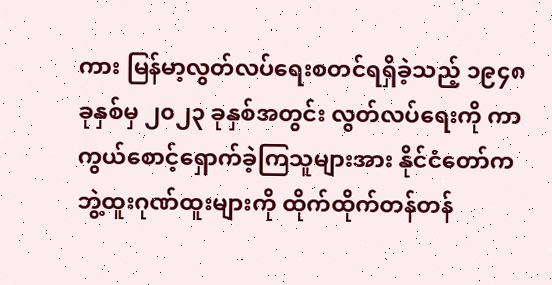ကား မြန်မာ့လွတ်လပ်ရေးစတင်ရရှိခဲ့သည့် ၁၉၄၈ ခုနှစ်မှ ၂၀၂၃ ခုနှစ်အတွင်း လွတ်လပ်ရေးကို ကာကွယ်စောင့်ရှောက်ခဲ့ကြသူများအား နိုင်ငံတော်က ဘွဲ့ထူးဂုဏ်ထူးများကို ထိုက်ထိုက်တန်တန်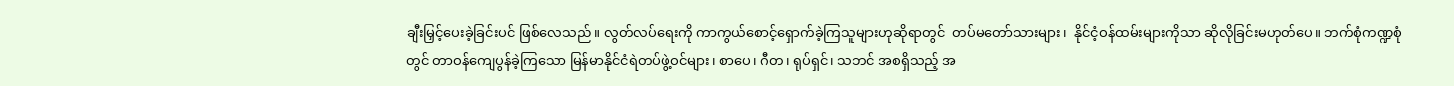ချီးမြှင့်ပေးခဲ့ခြင်းပင် ဖြစ်လေသည်။ လွတ်လပ်ရေးကို ကာကွယ်စောင့်ရှောက်ခဲ့ကြသူများဟုဆိုရာတွင်  တပ်မတော်သားများ၊  နိုင်ငံ့ဝန်ထမ်းများကိုသာ ဆိုလိုခြင်းမဟုတ်ပေ။ ဘက်စုံကဏ္ဍစုံတွင် တာဝန်ကျေပွန်ခဲ့ကြသော မြန်မာနိုင်ငံရဲတပ်ဖွဲ့ဝင်များ၊ စာပေ၊ ဂီတ၊ ရုပ်ရှင်၊ သဘင် အစရှိသည့် အ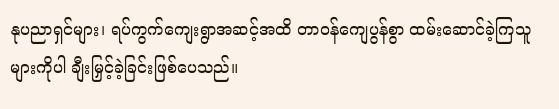နုပညာရှင်များ၊ ရပ်ကွက်ကျေးရွာအဆင့်အထိ တာဝန်ကျေပွန်စွာ ထမ်းဆောင်ခဲ့ကြသူများကိုပါ ချီးမြှင့်ခဲ့ခြင်းဖြစ်ပေသည်။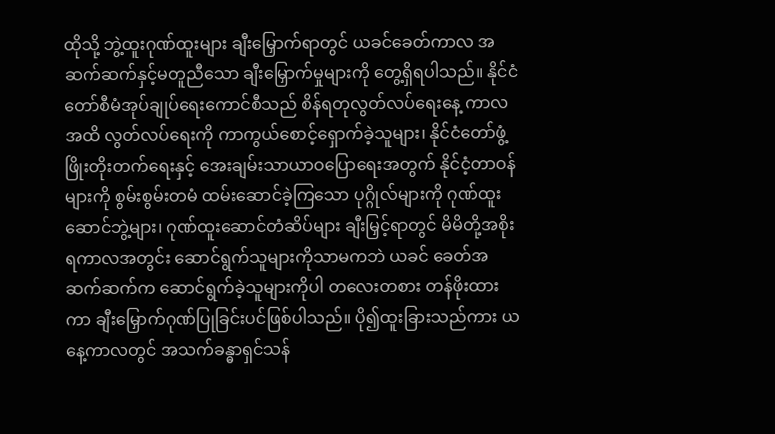ထိုသို့ ဘွဲ့ထူးဂုဏ်ထူးများ ချီးမြှောက်ရာတွင် ယခင်ခေတ်ကာလ အဆက်ဆက်နှင့်မတူညီသော ချီးမြှောက်မှုများကို တွေ့ရှိရပါသည်။ နိုင်ငံတော်စီမံအုပ်ချုပ်ရေးကောင်စီသည် စိန်ရတုလွတ်လပ်ရေးနေ့ ကာလအထိ လွတ်လပ်ရေးကို ကာကွယ်စောင့်ရှောက်ခဲ့သူများ၊ နိုင်ငံတော်ဖွံ့ဖြိုးတိုးတက်ရေးနှင့် အေးချမ်းသာယာဝပြောရေးအတွက် နိုင်ငံ့တာဝန်များကို စွမ်းစွမ်းတမံ ထမ်းဆောင်ခဲ့ကြသော ပုဂ္ဂိုလ်များကို ဂုဏ်ထူးဆောင်ဘွဲ့များ၊ ဂုဏ်ထူးဆောင်တံဆိပ်များ ချီးမြှင့်ရာတွင် မိမိတို့အစိုးရကာလအတွင်း ဆောင်ရွက်သူများကိုသာမကဘဲ ယခင် ခေတ်အဆက်ဆက်က ဆောင်ရွက်ခဲ့သူများကိုပါ တလေးတစား တန်ဖိုးထားကာ ချီးမြှောက်ဂုဏ်ပြုခြင်းပင်ဖြစ်ပါသည်။ ပို၍ထူးခြားသည်ကား ယနေ့ကာလတွင် အသက်ခန္ဓာရှင်သန်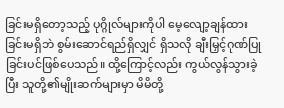ခြင်းမရှိတော့သည့် ပုဂ္ဂိုလ်များကိုပါ မေ့လျော့ချန်ထားခြင်းမရှိဘဲ စွမ်းဆောင်ရည်ရှိလျှင် ရှိသလို ချီးမြှင့်ဂုဏ်ပြုခြင်းပင်ဖြစ်ပေသည်။ ထို့ကြောင့်လည်း ကွယ်လွန်သွားခဲ့ပြီး သူတို့၏မျိုးဆက်များမှာ မိမိတို့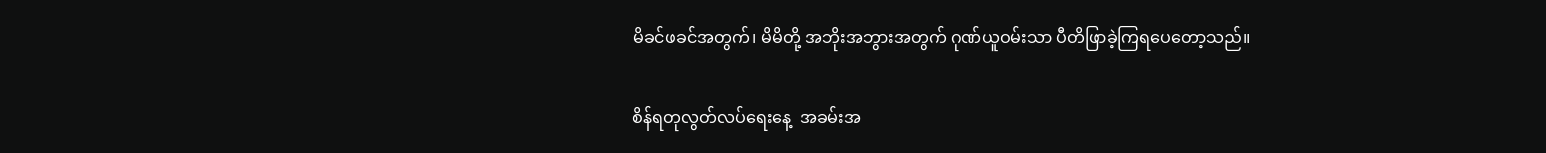မိခင်ဖခင်အတွက်၊ မိမိတို့ အဘိုးအဘွားအတွက် ဂုဏ်ယူဝမ်းသာ ပီတိဖြာခဲ့ကြရပေတော့သည်။

စိန်ရတုလွတ်လပ်ရေးနေ့  အခမ်းအ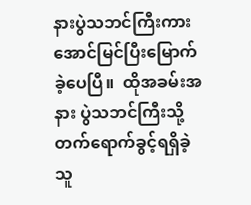နားပွဲသဘင်ကြီးကား အောင်မြင်ပြီးမြောက်ခဲ့ပေပြီ။  ထိုအခမ်းအနား ပွဲသဘင်ကြီးသို့ တက်ရောက်ခွင့်ရရှိခဲ့သူ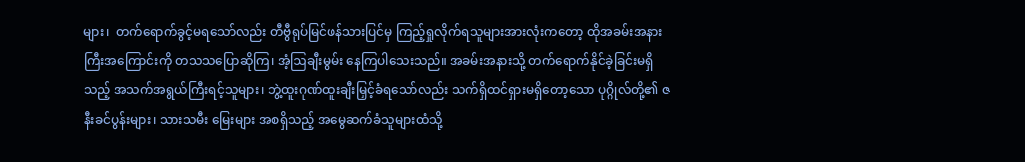များ၊  တက်ရောက်ခွင့်မရသော်လည်း တီဗွီရုပ်မြင်ဖန်သားပြင်မှ ကြည့်ရှုလိုက်ရသူများအားလုံးကတော့ ထိုအခမ်းအနားကြီးအကြောင်းကို တသသပြောဆိုကြ၊ အံ့ဩချီးမွမ်း နေကြပါသေးသည်။ အခမ်းအနားသို့ တက်ရောက်နိုင်ခဲ့ခြင်းမရှိသည့် အသက်အရွယ်ကြီးရင့်သူများ၊ ဘွဲ့ထူးဂုဏ်ထူးချီးမြှင့်ခံရသော်လည်း သက်ရှိထင်ရှားမရှိတော့သော ပုဂ္ဂိုလ်တို့၏ ဇနီးခင်ပွန်းများ၊ သားသမီး မြေးများ အစရှိသည့် အမွေဆက်ခံသူများထံသို့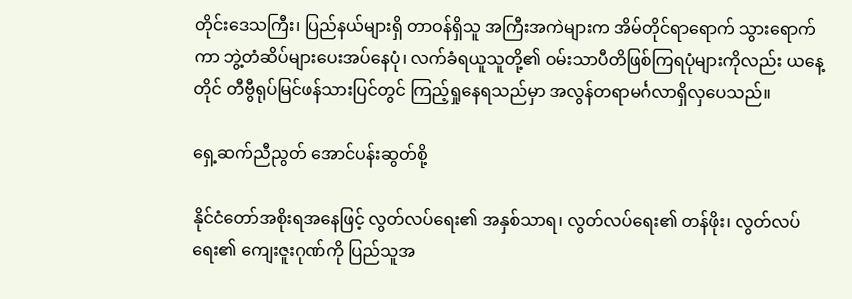တိုင်းဒေသကြီး၊ ပြည်နယ်များရှိ တာဝန်ရှိသူ အကြီးအကဲများက အိမ်တိုင်ရာရောက် သွားရောက်ကာ ဘွဲ့တံဆိပ်များပေးအပ်နေပုံ၊ လက်ခံရယူသူတို့၏ ဝမ်းသာပီတိဖြစ်ကြရပုံများကိုလည်း ယနေ့တိုင် တီဗွီရုပ်မြင်ဖန်သားပြင်တွင် ကြည့်ရှုနေရသည်မှာ အလွန်တရာမင်္ဂလာရှိလှပေသည်။

ရှေ့ဆက်ညီညွတ် အောင်ပန်းဆွတ်စို့

နိုင်ငံတော်အစိုးရအနေဖြင့် လွတ်လပ်ရေး၏ အနှစ်သာရ၊ လွတ်လပ်ရေး၏ တန်ဖိုး၊ လွတ်လပ်ရေး၏ ကျေးဇူးဂုဏ်ကို ပြည်သူအ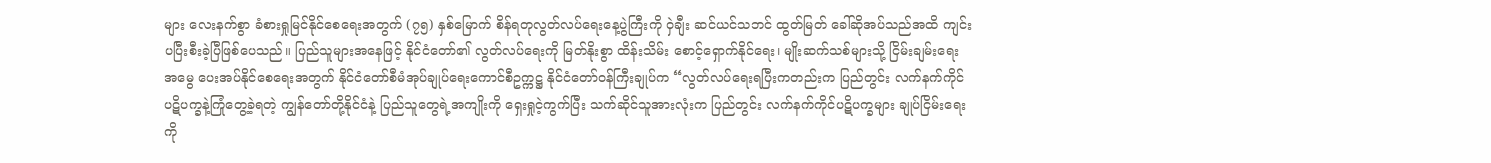များ လေးနက်စွာ ခံစားရှုမြင်နိုင်စေရေးအတွက် (၇၅) နှစ်မြောက် စိန်ရတုလွတ်လပ်ရေးနေ့ပွဲကြီးကို ဝှဲချီး ဆင်ယင်သဘင် ထွတ်မြတ် ခေါ်ဆိုအပ်သည်အထိ ကျင်းပပြီးစီးခဲ့ပြီဖြစ်ပေသည်။ ပြည်သူများအနေဖြင့် နိုင်ငံတော်၏ လွတ်လပ်ရေးကို မြတ်နိုးစွာ ထိန်းသိမ်း စောင့်ရှောက်နိုင်ရေး၊ မျိုးဆက်သစ်များသို့ ငြိမ်းချမ်းရေးအမွေ ပေးအပ်နိုင်စေရေးအတွက် နိုင်ငံတော်စီမံအုပ်ချုပ်ရေးကောင်စီဥက္ကဋ္ဌ နိုင်ငံတော်ဝန်ကြီးချုပ်က “လွတ်လပ်ရေးရပြီးကတည်းက ပြည်တွင်း လက်နက်ကိုင်ပဋိပက္ခနဲ့ကြုံတွေ့ခဲ့ရတဲ့ ကျွန်တော်တို့နိုင်ငံနဲ့ ပြည်သူတွေရဲ့အကျိုးကို ရှေးရှုငဲ့ကွက်ပြီး သက်ဆိုင်သူအားလုံးက ပြည်တွင်း လက်နက်ကိုင်ပဋိပက္ခများ ချုပ်ငြိမ်းရေးကို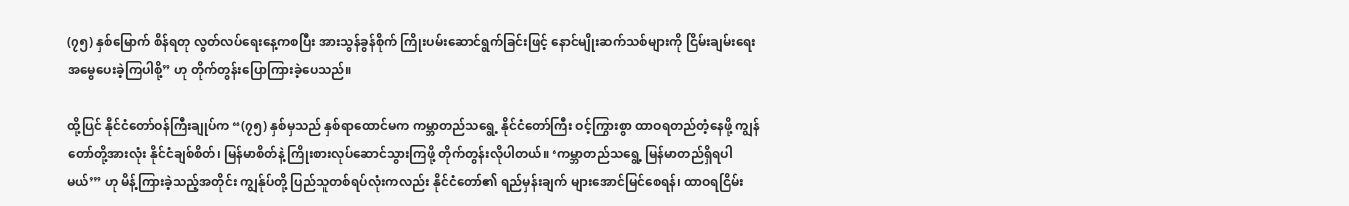(၇၅) နှစ်မြောက် စိန်ရတု လွတ်လပ်ရေးနေ့ကစပြီး အားသွန်ခွန်စိုက် ကြိုးပမ်းဆောင်ရွက်ခြင်းဖြင့် နောင်မျိုးဆက်သစ်များကို ငြိမ်းချမ်းရေးအမွေပေးခဲ့ကြပါစို့” ဟု တိုက်တွန်းပြောကြားခဲ့ပေသည်။

ထို့ပြင် နိုင်ငံတော်ဝန်ကြီးချုပ်က “(၇၅) နှစ်မှသည် နှစ်ရာထောင်မက ကမ္ဘာတည်သရွေ့ နိုင်ငံတော်ကြီး ဝင့်ကြွားစွာ ထာဝရတည်တံ့နေဖို့ ကျွန်တော်တို့အားလုံး နိုင်ငံချစ်စိတ်၊ မြန်မာစိတ်နဲ့ ကြိုးစားလုပ်ဆောင်သွားကြဖို့ တိုက်တွန်းလိုပါတယ်။ ‘ကမ္ဘာတည်သရွေ့ မြန်မာတည်ရှိရပါမယ်’” ဟု မိန့်ကြားခဲ့သည့်အတိုင်း ကျွန်ုပ်တို့ ပြည်သူတစ်ရပ်လုံးကလည်း နိုင်ငံတော်၏ ရည်မှန်းချက် များအောင်မြင်စေရန်၊ ထာဝရငြိမ်း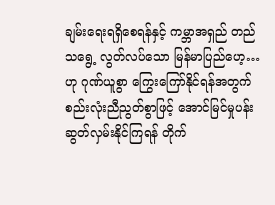ချမ်းရေးရရှိစေရန်နှင့် ကမ္ဘာအရှည် တည်သရွေ့ လွတ်လပ်သော မြန်မာပြည်ဟေ့…ဟု ဂုဏ်ယူစွာ ကြွေးကြော်နိုင်ရန်အတွက် စည်းလုံးညီညွတ်စွာဖြင့် အောင်မြင်မှုပန်း ဆွတ်လှမ်းနိုင်ကြရန် တိုက်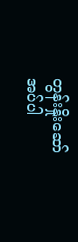တွန်းနှိုးဆော်အပ်ပါ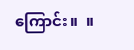ကြောင်း။  ။